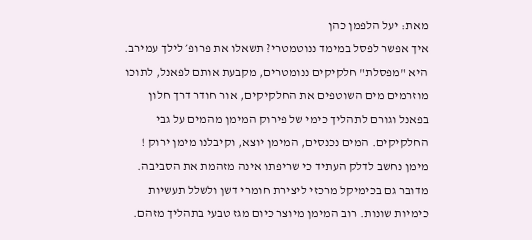מאת: יעל הלפמן כהן
איך אפשר לפסל במימד ננוטמטרי? תשאלו את פרופ׳ לילך עמירב. היא "מפסלת" חלקיקים ננומטרים, מקבעת אותם לפאנל, לתוכו מוזרמים מים השוטפים את החלקיקים, אור חודר דרך חלון בפאנל וגורם לתהליך כימי של פירוק המימן מהמים על גבי החלקיקים. המים נכנסים, המימן יוצא, וקיבלנו מימן ירוק !
מימן נחשב לדלק העתיד כי שריפתו אינה מזהמת את הסביבה. מדובר גם בכימיקל מרכזי ליצירת חומרי דשן ולשלל תעשיות כימיות שונות. רוב המימן מיוצר כיום מגז טבעי בתהליך מזהם.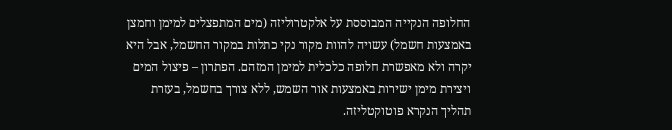החלופה הנקייה המבוססת על אלקטרוליזה (מים המתפצלים למימן וחמצן באמצעות חשמל) עשויה להוות מקור נקי כתלות במקור החשמל, אבל היא יקרה ולא מאפשרת חלופה כלכלית למימן המזהם. הפתרון – פיצול המים ויצירת מימן ישירות באמצעות אור השמש, ללא צורך בחשמל, בעזרת תהליך הנקרא פוטוקטליזה.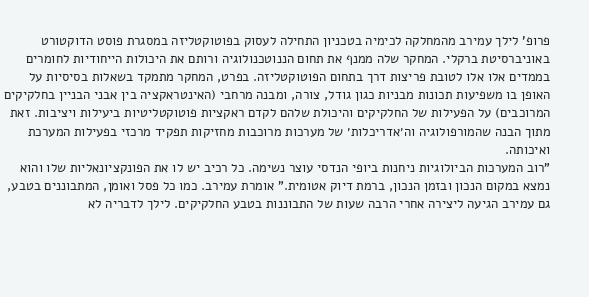פרופ' לילך עמירב מהמחלקה לכימיה בטכניון התחילה לעסוק בפוטוקטליזה במסגרת פוסט הדוקטורט באוניברסיטת ברקלי. המחקר שלה ממנף את תחום הננוטכנולוגיה ורותם את היכולות הייחודיות לחומרים בממדים אלו אלו לטובת פריצות דרך בתחום הפוטוקטליזה. בפרט, המחקר מתמקד בשאלות בסיסיות על האופן בו משפיעות תכונות מבניות כגון גודל, צורה, ומבנה מרחבי (האינטראקציה בין אבני הבניין בחלקיקים המרוכבים) על הפעילות של החלקיקים והיכולת שלהם לקדם ראקציות פוטוקטליטיות ביעילות ויציבות. זאת מתוך הבנה שהמורפולוגיה וה׳אדריכלות׳ של מערכות מרוכבות מחזיקות תפקיד מרכזי בפעילות המערכת ואיכותה.
"רוב המערכות הביולוגיות ניחנות ביופי הנדסי עוצר נשימה. כל רכיב יש לו את הפונקציונאליות שלו והוא נמצא במקום הנכון ובזמן הנכון, ברמת דיוק אטומית." אומרת עמירב. כמו כל פסל ואומן, המתבוננים בטבע, גם עמירב הגיעה ליצירה אחרי הרבה שעות של התבוננות בטבע החלקיקים. לילך לדבריה לא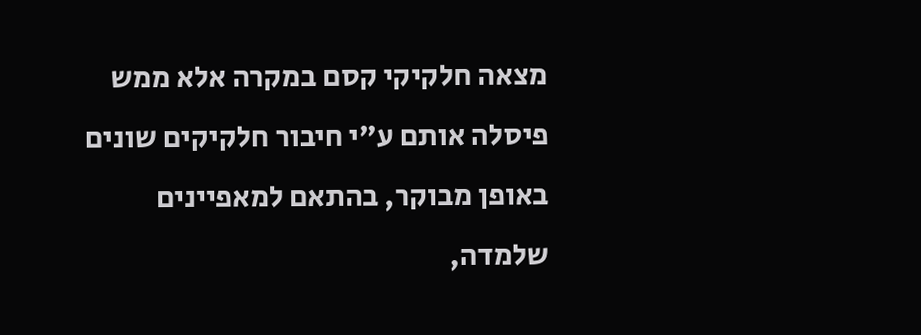מצאה חלקיקי קסם במקרה אלא ממש פיסלה אותם ע"י חיבור חלקיקים שונים באופן מבוקר, בהתאם למאפיינים שלמדה,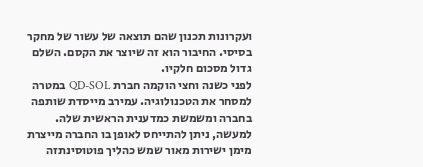ועקרונות תכנון שהם תוצאה של עשור של מחקר בסיסי. החיבור הוא זה שיוצר את הקסם. השלם גדול מסכום חלקיו.
לפני כשנה וחצי הוקמה חברת QD-SOL במטרה למסחר את הטכנולוגיה. עמירב מייסדת שותפה בחברה ומשמשת כמדענית הראשית שלה. למעשה, ניתן להתייחס לאופן בו החברה מייצרת מימן ישירות מאור שמש כהליך פוטוסינתזה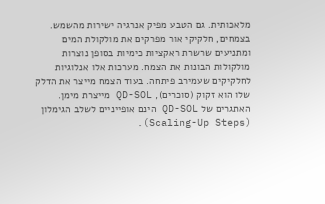מלאכותית. גם הטבע מפיק אנרגיה ישירות מהשמש. בצמחים, חלקיקי אור מפרקים את מולקולת המים ומתניעים שרשרת ראקציות כימיות בסופן נוצרות מולקולות הבונות את הצמח. מערכות אלו אנלוגיות לחלקיקים שעמירב פיתחה. בעוד הצמח מייצר את הדלק שלו הוא זקוק (סוכרים), QD-SOL מייצרת מימן.
האתגרים של QD-SOL הינם אופייניים לשלב הגימלון (Scaling-Up Steps).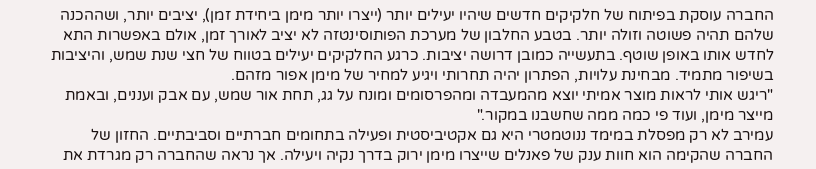החברה עוסקת בפיתוח של חלקיקים חדשים שיהיו יעילים יותר (ייצרו יותר מימן ביחידת זמן), יציבים יותר, ושההכנה שלהם תהיה פשוטה וזולה יותר. בטבע החלבון של מערכת הפותוסינטזה לא יציב לאורך זמן, אולם באפשרות התא לחדש אותו באופן שוטף. בתעשייה כמובן דרושה יציבות. כרגע החלקיקים יעילים בטווח של חצי שנת שמש, והיציבות בשיפור מתמיד. מבחינת עלויות, הפתרון יהיה תחרותי ויגיע למחיר של מימן אפור מזהם.
"ריגש אותי לראות מוצר אמיתי יוצא מהמעבדה ומהפרסומים ומונח על גג, תחת אור שמש, עם אבק ועננים, ובאמת מייצר מימן, ועוד פי כמה ממה שחשבנו במקור."
עמירב לא רק מפסלת במימד ננוטמטרי היא גם אקטיביסטית ופעילה בתחומים חברתיים וסביבתיים. החזון של החברה שהקימה הוא חוות ענק של פאנלים שייצרו מימן ירוק בדרך נקיה ויעילה. אך נראה שהחברה רק מגרדת את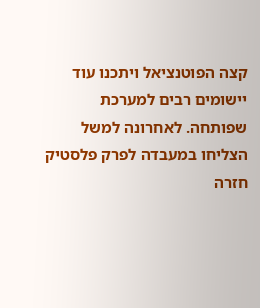קצה הפוטנציאל ויתכנו עוד יישומים רבים למערכת שפותחה. לאחרונה למשל הצליחו במעבדה לפרק פלסטיק חזרה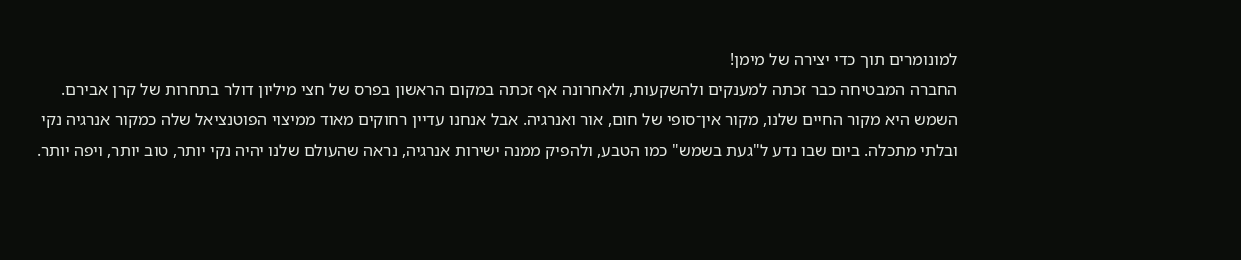למונומרים תוך כדי יצירה של מימן!
החברה המבטיחה כבר זכתה למענקים ולהשקעות, ולאחרונה אף זכתה במקום הראשון בפרס של חצי מיליון דולר בתחרות של קרן אבירם.
השמש היא מקור החיים שלנו, מקור אין־סופי של חום, אור ואנרגיה. אבל אנחנו עדיין רחוקים מאוד ממיצוי הפוטנציאל שלה כמקור אנרגיה נקי ובלתי מתכלה. ביום שבו נדע ל"געת בשמש" כמו הטבע, ולהפיק ממנה ישירות אנרגיה, נראה שהעולם שלנו יהיה נקי יותר, טוב יותר, ויפה יותר.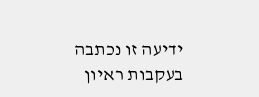ידיעה זו נכתבה בעקבות ראיון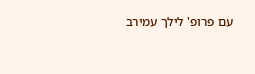עם פרופ' לילך עמירב